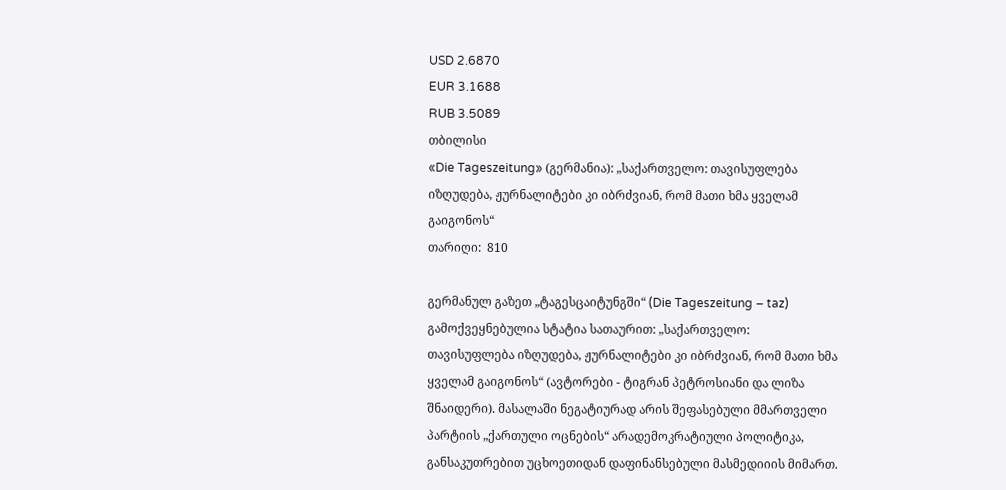USD 2.6870
EUR 3.1688
RUB 3.5089
თბილისი
«Die Tageszeitung» (გერმანია): „საქართველო: თავისუფლება იზღუდება, ჟურნალიტები კი იბრძვიან, რომ მათი ხმა ყველამ გაიგონოს“
თარიღი:  810

გერმანულ გაზეთ „ტაგესცაიტუნგში“ (Die Tageszeitung – taz) გამოქვეყნებულია სტატია სათაურით: „საქართველო: თავისუფლება იზღუდება, ჟურნალიტები კი იბრძვიან, რომ მათი ხმა ყველამ გაიგონოს“ (ავტორები - ტიგრან პეტროსიანი და ლიზა შნაიდერი). მასალაში ნეგატიურად არის შეფასებული მმართველი პარტიის „ქართული ოცნების“ არადემოკრატიული პოლიტიკა, განსაკუთრებით უცხოეთიდან დაფინანსებული მასმედიიის მიმართ.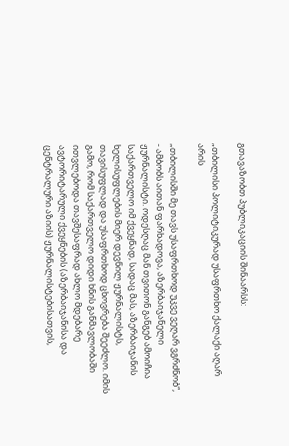გთავაზობთ პუბლიკაციის შინაარსს:

„თბილისი პოლიტიკურად უსაფრთხო ქალაქი აღარ არის

„თბილისში მე თავს უსაფრთხოდ უკვე ვეღარ ვგრძნობ“, - ამბობს აითან ფარხადოვა, აზერბაიჯანელი ჟურნალისტი. ოდესღაც მან თვითონ განგებ ამოიჩია საქართველო იმ ქვეყნად, სადაც მას, აზერბაიჯანის ხელისუფლების მიერ დევნილ ჟურნალისტს, თავისუფლად და უსაფრთხოდ ცხოვრება შეეძლო. იმის გამო, რომ საქართველო დიდი ხნის განმავლობაში ითვლებოდა თავშესაფრად ახლო მდებარე ავტორიტარული ქვეყნების (აზერბაიჯანისა და ცენტრალური აზიის) ჟურნალისტებისათვის,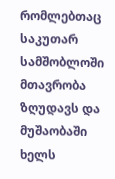რომლებთაც საკუთარ სამშობლოში მთავრობა ზღუდავს და მუშაობაში ხელს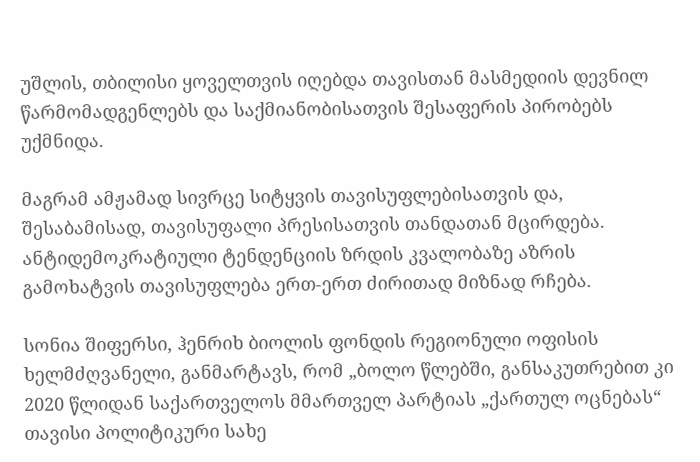უშლის, თბილისი ყოველთვის იღებდა თავისთან მასმედიის დევნილ წარმომადგენლებს და საქმიანობისათვის შესაფერის პირობებს უქმნიდა.

მაგრამ ამჟამად სივრცე სიტყვის თავისუფლებისათვის და, შესაბამისად, თავისუფალი პრესისათვის თანდათან მცირდება. ანტიდემოკრატიული ტენდენციის ზრდის კვალობაზე აზრის გამოხატვის თავისუფლება ერთ-ერთ ძირითად მიზნად რჩება.

სონია შიფერსი, ჰენრიხ ბიოლის ფონდის რეგიონული ოფისის ხელმძღვანელი, განმარტავს, რომ „ბოლო წლებში, განსაკუთრებით კი 2020 წლიდან საქართველოს მმართველ პარტიას „ქართულ ოცნებას“ თავისი პოლიტიკური სახე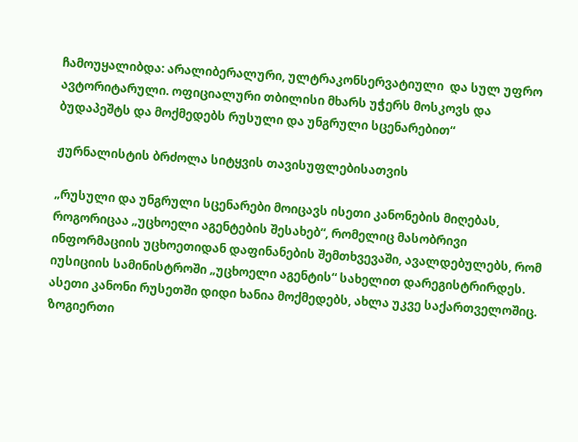ჩამოუყალიბდა: არალიბერალური, ულტრაკონსერვატიული  და სულ უფრო ავტორიტარული. ოფიციალური თბილისი მხარს უჭერს მოსკოვს და ბუდაპეშტს და მოქმედებს რუსული და უნგრული სცენარებით“

ჟურნალისტის ბრძოლა სიტყვის თავისუფლებისათვის

„რუსული და უნგრული სცენარები მოიცავს ისეთი კანონების მიღებას, როგორიცაა „უცხოელი აგენტების შესახებ“, რომელიც მასობრივი ინფორმაციის უცხოეთიდან დაფინანების შემთხვევაში, ავალდებულებს, რომ იუსიციის სამინისტროში „უცხოელი აგენტის“ სახელით დარეგისტრირდეს. ასეთი კანონი რუსეთში დიდი ხანია მოქმედებს, ახლა უკვე საქართველოშიც. ზოგიერთი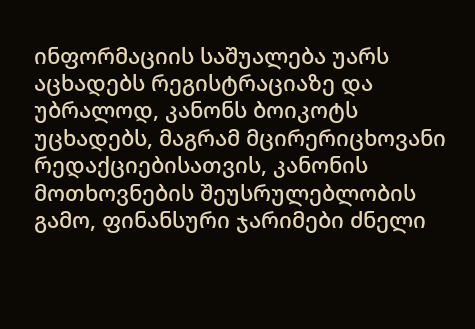ინფორმაციის საშუალება უარს აცხადებს რეგისტრაციაზე და უბრალოდ, კანონს ბოიკოტს უცხადებს, მაგრამ მცირერიცხოვანი რედაქციებისათვის, კანონის მოთხოვნების შეუსრულებლობის გამო, ფინანსური ჯარიმები ძნელი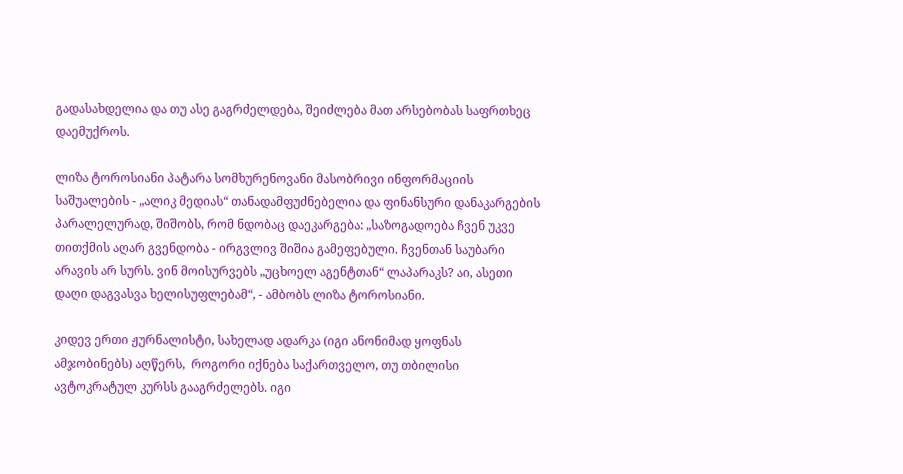გადასახდელია და თუ ასე გაგრძელდება, შეიძლება მათ არსებობას საფრთხეც დაემუქროს.

ლიზა ტოროსიანი პატარა სომხურენოვანი მასობრივი ინფორმაციის საშუალების - „ალიკ მედიას“ თანადამფუძნებელია და ფინანსური დანაკარგების პარალელურად, შიშობს, რომ ნდობაც დაეკარგება: „საზოგადოება ჩვენ უკვე თითქმის აღარ გვენდობა - ირგვლივ შიშია გამეფებული. ჩვენთან საუბარი არავის არ სურს. ვინ მოისურვებს „უცხოელ აგენტთან“ ლაპარაკს? აი, ასეთი დაღი დაგვასვა ხელისუფლებამ“, - ამბობს ლიზა ტოროსიანი.

კიდევ ერთი ჟურნალისტი, სახელად ადარკა (იგი ანონიმად ყოფნას ამჯობინებს) აღწერს,  როგორი იქნება საქართველო, თუ თბილისი ავტოკრატულ კურსს გააგრძელებს. იგი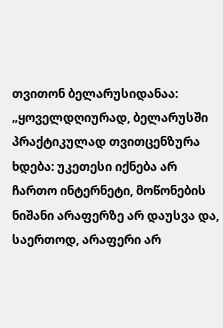თვითონ ბელარუსიდანაა: „ყოველდღიურად, ბელარუსში პრაქტიკულად თვითცენზურა ხდება: უკეთესი იქნება არ ჩართო ინტერნეტი, მოწონების ნიშანი არაფერზე არ დაუსვა და, საერთოდ, არაფერი არ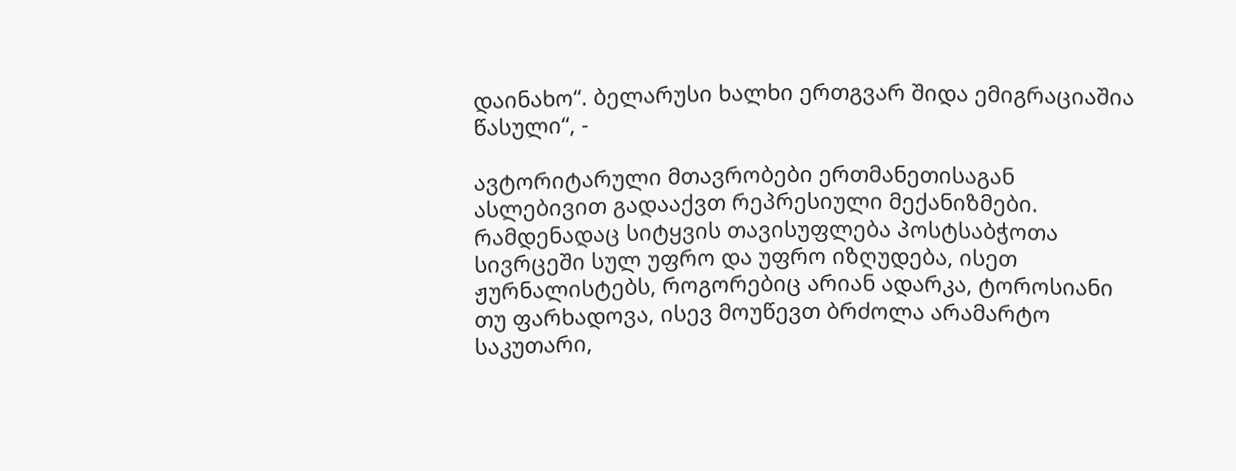დაინახო“. ბელარუსი ხალხი ერთგვარ შიდა ემიგრაციაშია წასული“, -

ავტორიტარული მთავრობები ერთმანეთისაგან ასლებივით გადააქვთ რეპრესიული მექანიზმები. რამდენადაც სიტყვის თავისუფლება პოსტსაბჭოთა სივრცეში სულ უფრო და უფრო იზღუდება, ისეთ ჟურნალისტებს, როგორებიც არიან ადარკა, ტოროსიანი თუ ფარხადოვა, ისევ მოუწევთ ბრძოლა არამარტო საკუთარი,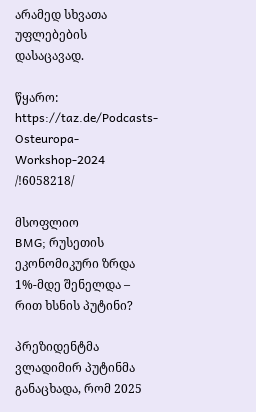არამედ სხვათა უფლებების დასაცავად.

წყარო: https://taz.de/Podcasts-Osteuropa-Workshop-2024 /!6058218/

მსოფლიო
BMG; რუსეთის ეკონომიკური ზრდა 1%-მდე შენელდა – რით ხსნის პუტინი?

პრეზიდენტმა ვლადიმირ პუტინმა განაცხადა, რომ 2025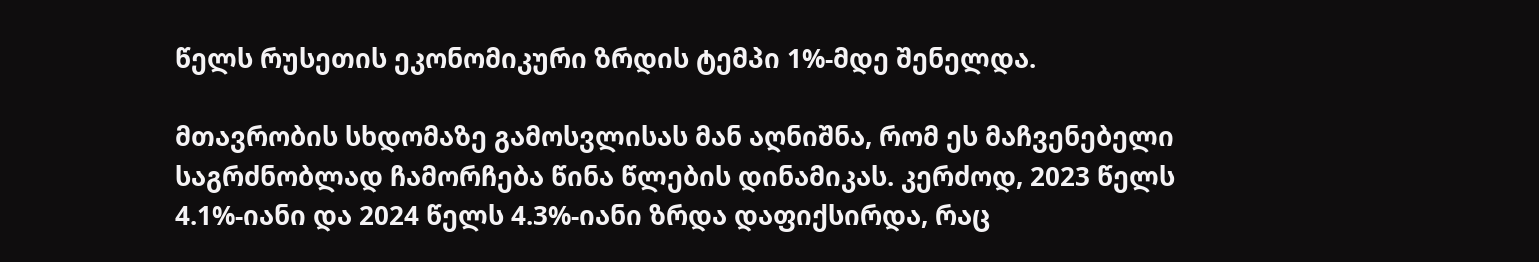წელს რუსეთის ეკონომიკური ზრდის ტემპი 1%-მდე შენელდა.

მთავრობის სხდომაზე გამოსვლისას მან აღნიშნა, რომ ეს მაჩვენებელი საგრძნობლად ჩამორჩება წინა წლების დინამიკას. კერძოდ, 2023 წელს 4.1%-იანი და 2024 წელს 4.3%-იანი ზრდა დაფიქსირდა, რაც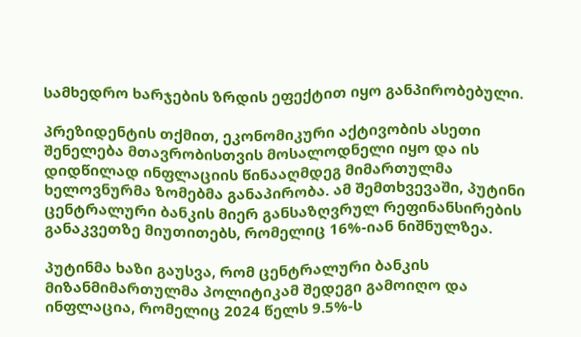სამხედრო ხარჯების ზრდის ეფექტით იყო განპირობებული.

პრეზიდენტის თქმით, ეკონომიკური აქტივობის ასეთი შენელება მთავრობისთვის მოსალოდნელი იყო და ის დიდწილად ინფლაციის წინააღმდეგ მიმართულმა ხელოვნურმა ზომებმა განაპირობა. ამ შემთხვევაში, პუტინი ცენტრალური ბანკის მიერ განსაზღვრულ რეფინანსირების განაკვეთზე მიუთითებს, რომელიც 16%-იან ნიშნულზეა.

პუტინმა ხაზი გაუსვა, რომ ცენტრალური ბანკის მიზანმიმართულმა პოლიტიკამ შედეგი გამოიღო და ინფლაცია, რომელიც 2024 წელს 9.5%-ს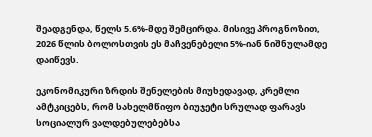შეადგენდა, წელს 5.6%-მდე შემცირდა. მისივე პროგნოზით, 2026 წლის ბოლოსთვის ეს მაჩვენებელი 5%-იან ნიშნულამდე დაიწევს.

ეკონომიკური ზრდის შენელების მიუხედავად, კრემლი ამტკიცებს, რომ სახელმწიფო ბიუჯეტი სრულად ფარავს სოციალურ ვალდებულებებსა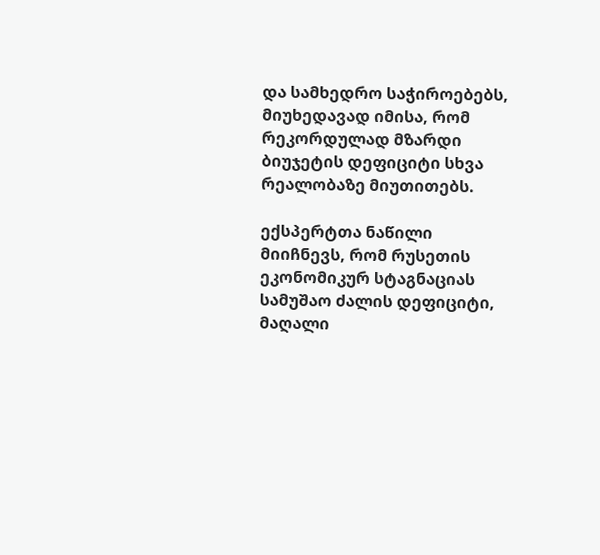და სამხედრო საჭიროებებს, მიუხედავად იმისა, რომ რეკორდულად მზარდი ბიუჯეტის დეფიციტი სხვა რეალობაზე მიუთითებს.

ექსპერტთა ნაწილი მიიჩნევს, რომ რუსეთის ეკონომიკურ სტაგნაციას სამუშაო ძალის დეფიციტი, მაღალი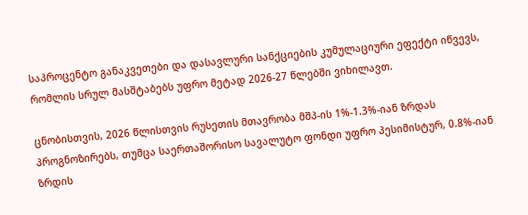საპროცენტო განაკვეთები და დასავლური სანქციების კუმულაციური ეფექტი იწვევს, რომლის სრულ მასშტაბებს უფრო მეტად 2026-27 წლებში ვიხილავთ.

ცნობისთვის, 2026 წლისთვის რუსეთის მთავრობა მშპ-ის 1%-1.3%-იან ზრდას პროგნოზირებს, თუმცა საერთაშორისო სავალუტო ფონდი უფრო პესიმისტურ, 0.8%-იან ზრდის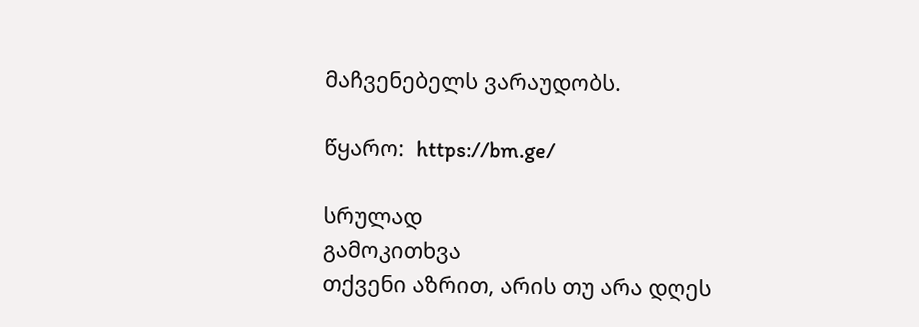მაჩვენებელს ვარაუდობს.

წყარო:  https://bm.ge/

სრულად
გამოკითხვა
თქვენი აზრით, არის თუ არა დღეს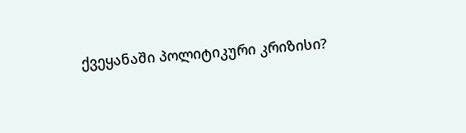ქვეყანაში პოლიტიკური კრიზისი?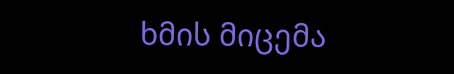ხმის მიცემა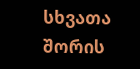სხვათა შორის